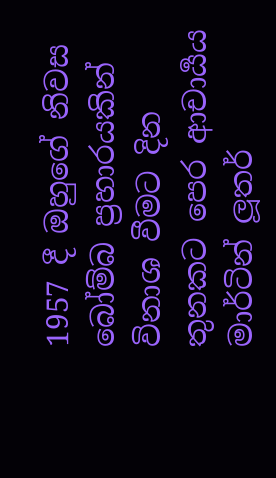1957 දී ඔහුගේ නිවස බෝම්බ ප්‍රහාරයකින් විනාශ වීමට දින තුනකට පෙර ආචාර්‍යය මාර්ටින් ලූතර්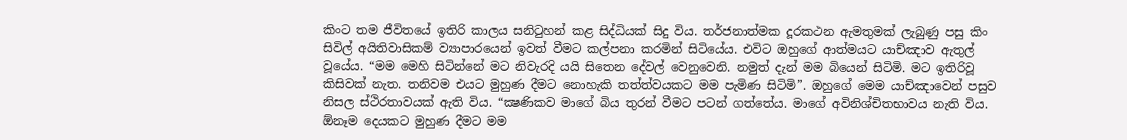කිංට තම ජීවිතයේ ඉතිරි කාලය සනිටුහන් කළ සිද්ධියක් සිදු විය. තර්ජනාත්මක දූරකථන ඇමතුමක් ලැබුණු පසු කිං සිවිල් අයිතිවාසිකම් ව්‍යාපාරයෙන් ඉවත් වීමට කල්පනා කරමින් සිටියේය. එවිට ඔහුගේ ආත්මයට යාච්ඤාව ඇතුල් වූයේය. “මම මෙහි සිටින්නේ මට නිවැරදි යයි සිතෙන දේවල් වෙනුවෙනි. නමුත් දැන් මම බියෙන් සිටිමි. මට ඉතිරිවූ කිසිවක් නැත. තනිවම එයට මුහුණ දීමට නොහැකි තත්ත්වයකට මම පැමිණ සිටිමි”. ඔහුගේ මෙම යාච්ඤාවෙන් පසුව නිසල ස්ථිරතාවයක් ඇති විය. “ක්‍ෂණිකව මාගේ බිය තුරන් වීමට පටන් ගත්තේය. මාගේ අවිනිශ්චිතභාවය නැති විය. ඕනෑම දෙයකට මුහුණ දීමට මම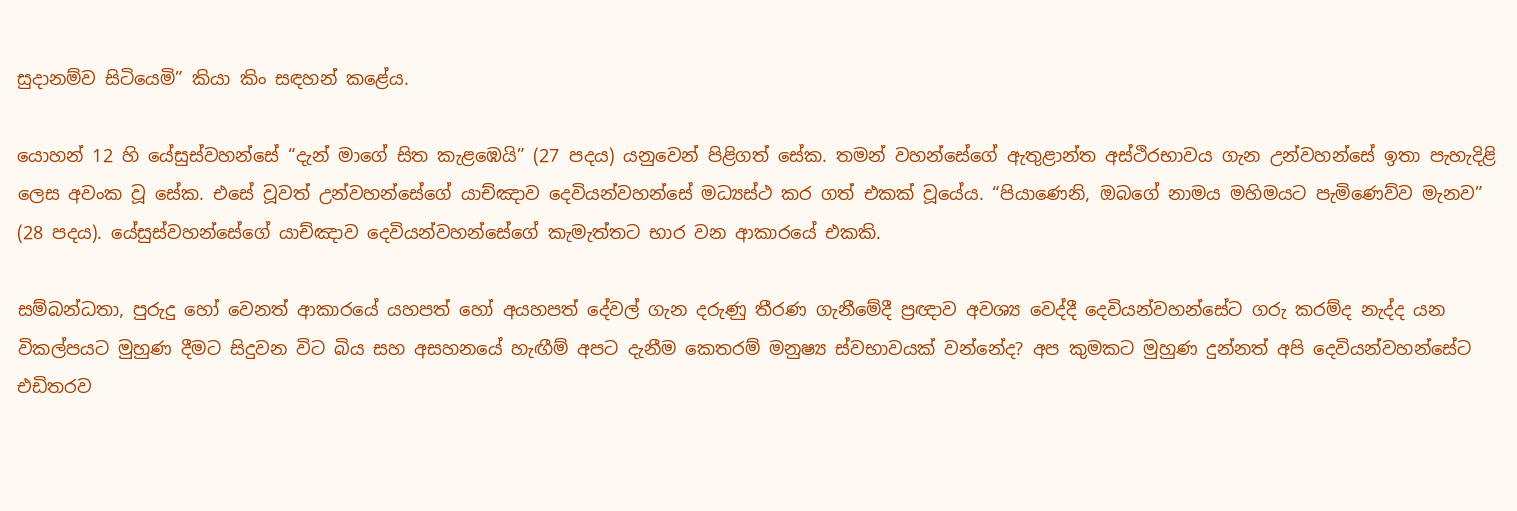සුදානම්ව සිටියෙමි” කියා කිං සඳහන් කළේය.

යොහන් 12 හි යේසුස්වහන්සේ “දැන් මාගේ සිත කැළඹෙයි” (27 පදය) යනුවෙන් පිළිගත් සේක. තමන් වහන්සේගේ ඇතුළාන්ත අස්ථිරභාවය ගැන උන්වහන්සේ ඉතා පැහැදිළි ලෙස අවංක වූ සේක. එසේ වූවත් උන්වහන්සේගේ යාච්ඤාව දෙවියන්වහන්සේ මධ්‍යස්ථ කර ගත් එකක් වූයේය. “පියාණෙනි, ඔබගේ නාමය මහිමයට පැමිණෙව්ව මැනව” (28 පදය). යේසුස්වහන්සේගේ යාච්ඤාව දෙවියන්වහන්සේගේ කැමැත්තට භාර වන ආකාරයේ එකකි.

සම්බන්ධතා, පුරුදු හෝ වෙනත් ආකාරයේ යහපත් හෝ අයහපත් දේවල් ගැන දරුණු තීරණ ගැනීමේදී ප්‍රඥාව අවශ්‍ය වෙද්දී දෙවියන්වහන්සේට ගරු කරම්ද නැද්ද යන විකල්පයට මුහුණ දීමට සිදුවන විට බිය සහ අසහනයේ හැඟීම් අපට දැනීම කෙතරම් මනුෂ්‍ය ස්වභාවයක් වන්නේද? අප කුමකට මුහුණ දුන්නත් අපි දෙවියන්වහන්සේට එඩිතරව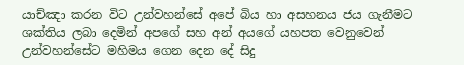යාච්ඤා කරන විට උන්වහන්සේ අපේ බිය හා අසහනය ජය ගැනීමට ශක්තිය ලබා දෙමින් අපගේ සහ අන් අයගේ යහපත වෙනුවෙන් උන්වහන්සේට මහිමය ගෙන දෙන දේ සිදු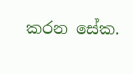කරන සේක.